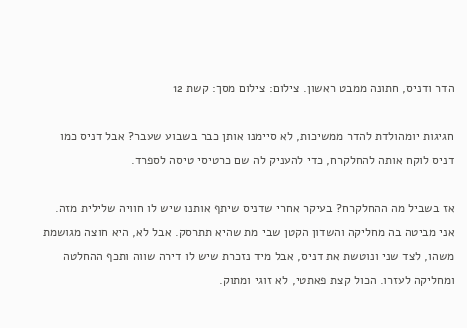הדר ודניס, חתונה ממבט ראשון. צילום: צילום מסך: קשת 12

חגיגות יומהולדת להדר ממשיכות, לא סיימנו אותן כבר בשבוע שעבר? אבל דניס כמו דניס לוקח אותה להחלקרח, כדי להעניק לה שם כרטיסי טיסה לספרד.

אז בשביל מה ההחלקרח? בעיקר אחרי שדניס שיתף אותנו שיש לו חוויה שלילית מזה. אני מביטה בה מחליקה והשדון הקטן שבי מת שהיא תתרסק. אבל לא, היא חוצה מגושמת משהו, לצד שני ונוטשת את דניס, אבל מיד נזכרת שיש לו דירה שווה ותכף ההחלטה ומחליקה לעזרו. הכול קצת פאתטי, לא זוגי ומתוק.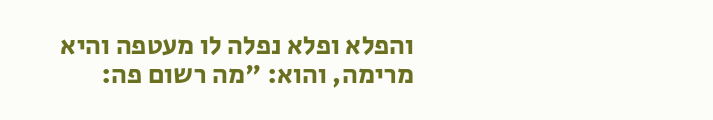והפלא ופלא נפלה לו מעטפה והיא מרימה, והוא: "מה רשום פה: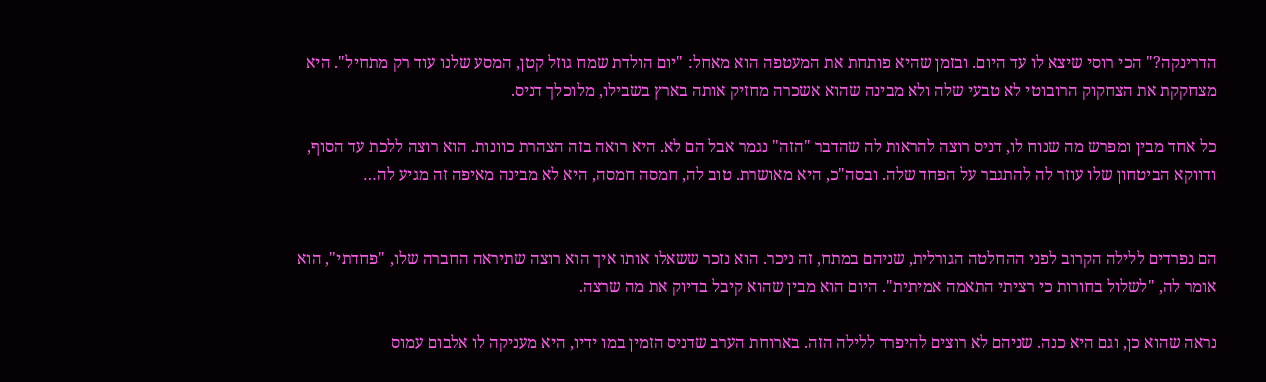הדרינקה?" הכי רוסי שיצא לו עד היום. ובזמן שהיא פותחת את המעטפה הוא מאחל: "יום הולדת שמח גוזל קטן, המסע שלנו עוד רק מתחיל". היא מצחקקת את הצחקוק הרובוטי לא טבעי שלה ולא מבינה שהוא אשכרה מחזיק אותה בארץ בשבילו, מלוכלך דניס.

כל אחד מבין ומפרש מה שנוח לו, דניס רוצה להראות לה שהדבר "הזה" נגמר אבל הם לא. היא רואה בזה הצהרת כוונות. הוא רוצה ללכת עד הסוף, ודווקא הביטחון שלו עוזר לה להתגבר על הפחד שלה. ובסה"כ, היא מאושרת. טוב לה, חמסה חמסה, היא לא מבינה מאיפה זה מגיע לה…


הם נפרדים ללילה הקרוב לפני ההחלטה הגורלית, שניהם במתח, זה ניכר. הוא נזכר ששאלו אותו איך הוא רוצה שתיראה החברה שלו, "פחדתי", הוא אומר לה, "לשלול בחורות כי רציתי התאמה אמיתית". היום הוא מבין שהוא קיבל בדיוק את מה שרצה.

נראה שהוא כן, וגם היא כנה. שניהם לא רוצים להיפרד ללילה הזה. בארוחת הערב שדניס הזמין במו ידיו, היא מעניקה לו אלבום עמוס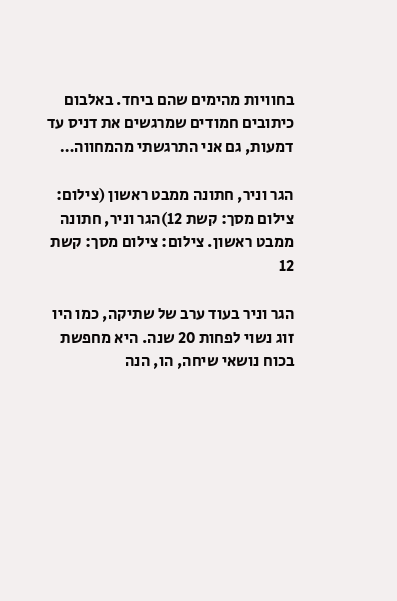בחוויות מהימים שהם ביחד. באלבום כיתובים חמודים שמרגשים את דניס עד דמעות, גם אני התרגשתי מהמחווה…

הגר וניר, חתונה ממבט ראשון (צילום: צילום מסך: קשת 12)הגר וניר, חתונה ממבט ראשון. צילום: צילום מסך: קשת 12

הגר וניר בעוד ערב של שתיקה, כמו היו זוג נשוי לפחות 20 שנה. היא מחפשת בכוח נושאי שיחה, הו, הנה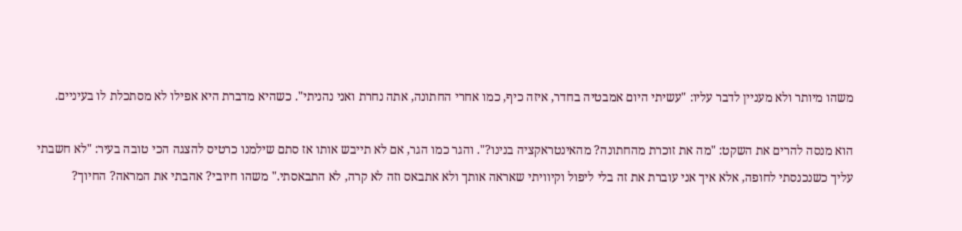משהו מיותר ולא מעניין לדבר עליו: "עשיתי היום אמבטיה בחדר, איזה כיף, כמו אחרי החתונה, אתה נחרת ואני נהניתי". כשהיא מדברת היא אפילו לא מסתכלת לו בעיניים.

הוא מנסה להרים את השקט: "מה את זוכרת מהחתונה? מהאינטראקציה בנינו?". והגר כמו הגר, אם לא תייבש אותו אז סתם שילמנו כרטיס להצגה הכי טובה בעיר: "לא חשבתי עליך כשנכנסתי לחופה, אלא איך אני עוברת את זה בלי ליפול וקיוויתי שאראה אותך ולא אתבאס וזה לא קרה, לא התבאסתי." משהו חיובי? אהבתי את המראה? החיוך?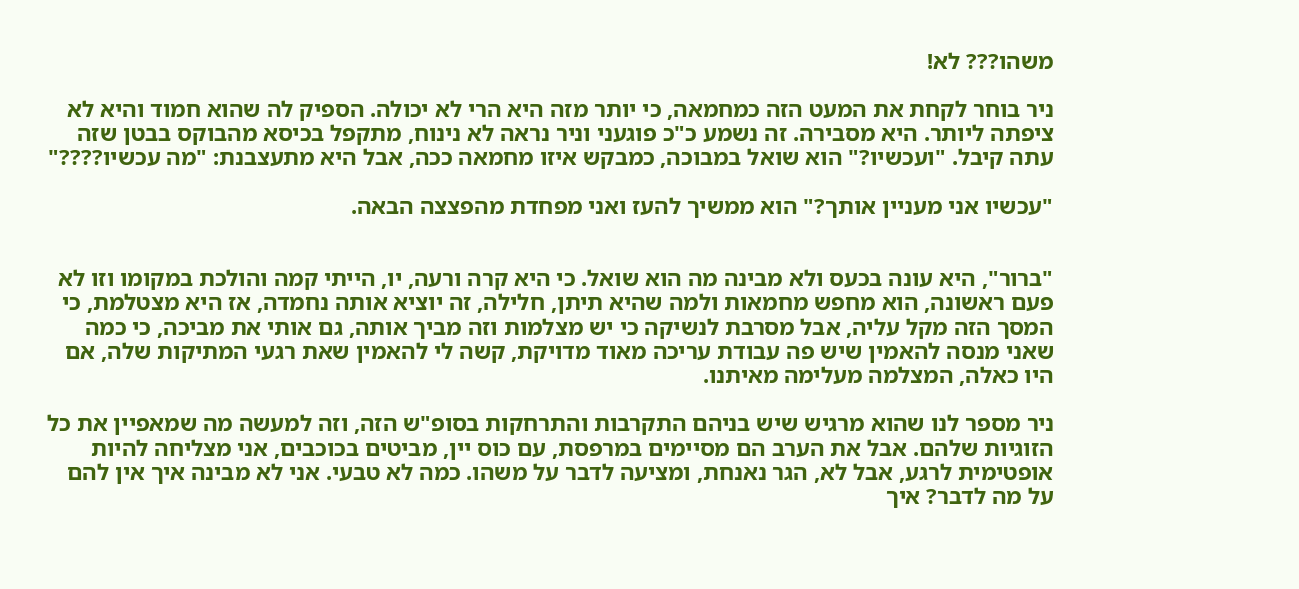משהו??? לא!

ניר בוחר לקחת את המעט הזה כמחמאה, כי יותר מזה היא הרי לא יכולה. הספיק לה שהוא חמוד והיא לא ציפתה ליותר. היא מסבירה. זה נשמע כ"כ פוגעני וניר נראה לא נינוח, מתקפל בכיסא מהבוקס בבטן שזה עתה קיבל. "ועכשיו?" הוא שואל במבוכה, כמבקש איזו מחמאה ככה, אבל היא מתעצבנת: "מה עכשיו????"

"עכשיו אני מעניין אותך?" הוא ממשיך להעז ואני מפחדת מהפצצה הבאה.


"ברור", היא עונה בכעס ולא מבינה מה הוא שואל. כי היא קרה ורעה, יו, הייתי קמה והולכת במקומו וזו לא פעם ראשונה, הוא מחפש מחמאות ולמה שהיא תיתן, חלילה, זה יוציא אותה נחמדה, אז היא מצטלמת, כי המסך הזה מקל עליה, אבל מסרבת לנשיקה כי יש מצלמות וזה מביך אותה, גם אותי את מביכה, כי כמה שאני מנסה להאמין שיש פה עבודת עריכה מאוד מדויקת, קשה לי להאמין שאת רגעי המתיקות שלה, אם היו כאלה, המצלמה מעלימה מאיתנו.

ניר מספר לנו שהוא מרגיש שיש בניהם התקרבות והתרחקות בסופ"ש הזה, וזה למעשה מה שמאפיין את כל הזוגיות שלהם. אבל את הערב הם מסיימים במרפסת, עם כוס יין, מביטים בכוכבים, אני מצליחה להיות אופטימית לרגע, אבל לא, הגר נאנחת, ומציעה לדבר על משהו. כמה לא טבעי. אני לא מבינה איך אין להם על מה לדבר? איך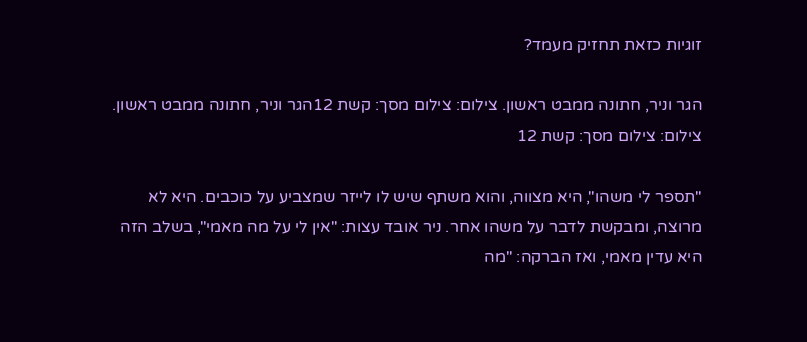זוגיות כזאת תחזיק מעמד?

הגר וניר, חתונה ממבט ראשון. צילום: צילום מסך: קשת 12הגר וניר, חתונה ממבט ראשון. צילום: צילום מסך: קשת 12

"תספר לי משהו", היא מצווה, והוא משתף שיש לו לייזר שמצביע על כוכבים. היא לא מרוצה, ומבקשת לדבר על משהו אחר. ניר אובד עצות: "אין לי על מה מאמי", בשלב הזה היא עדין מאמי, ואז הברקה: "מה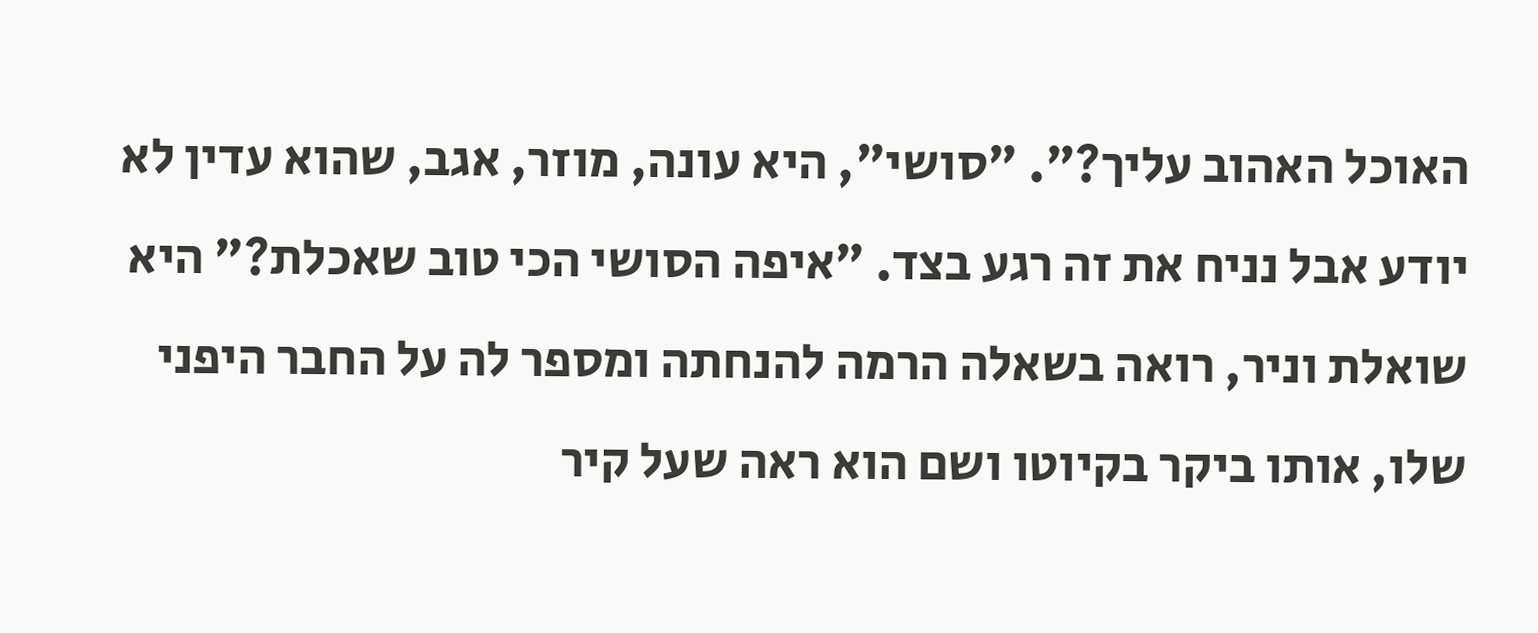האוכל האהוב עליך?". "סושי", היא עונה, מוזר, אגב, שהוא עדין לא יודע אבל נניח את זה רגע בצד. "איפה הסושי הכי טוב שאכלת?" היא שואלת וניר, רואה בשאלה הרמה להנחתה ומספר לה על החבר היפני שלו, אותו ביקר בקיוטו ושם הוא ראה שעל קיר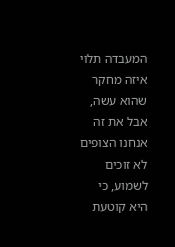המעבדה תלוי איזה מחקר שהוא עשה, אבל את זה אנחנו הצופים לא זוכים לשמוע, כי היא קוטעת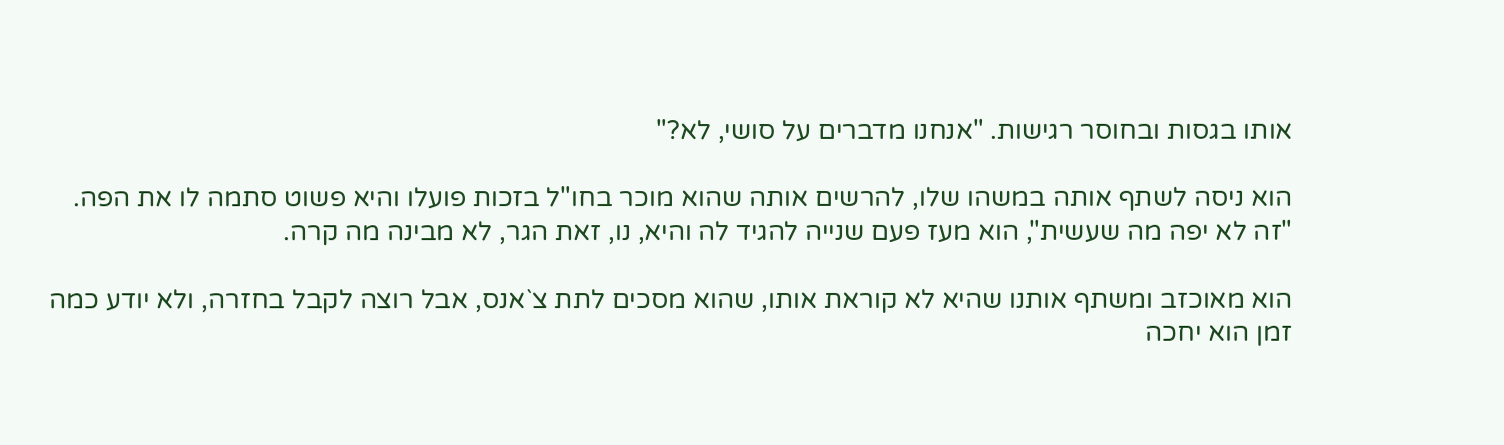אותו בגסות ובחוסר רגישות. "אנחנו מדברים על סושי, לא?"

הוא ניסה לשתף אותה במשהו שלו, להרשים אותה שהוא מוכר בחו"ל בזכות פועלו והיא פשוט סתמה לו את הפה. "זה לא יפה מה שעשית", הוא מעז פעם שנייה להגיד לה והיא, נו, זאת הגר, לא מבינה מה קרה.

הוא מאוכזב ומשתף אותנו שהיא לא קוראת אותו, שהוא מסכים לתת צ`אנס, אבל רוצה לקבל בחזרה, ולא יודע כמה זמן הוא יחכה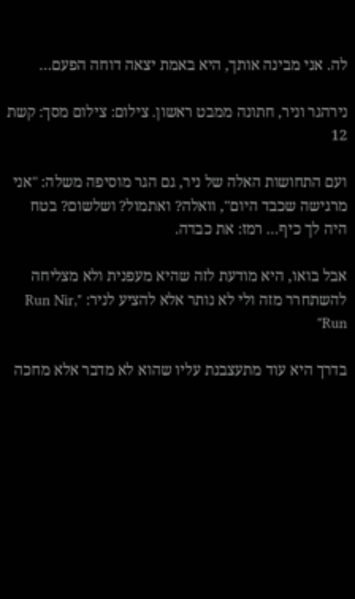לה. אני מבינה אותך, היא באמת יצאה דוחה הפעם…

נירהגר וניר, חתונה ממבט ראשון. צילום: צילום מסך: קשת 12

ועם התחושות האלה של ניר, גם הגר מוסיפה משלה: "אני מרגישה שכבד היום", וואלה? ואתמול? ושלשום? בטח היה לך כיף… רמז: את כבדה.

אבל בואו, היא מודעת לזה שהיא מעפנית ולא מצליחה להשתחרר מזה ולי לא נותר אלא להציע לניר: "Run Nir, Run"

בדרך היא עוד מתעצבנת עליו שהוא לא מדבר אלא מחכה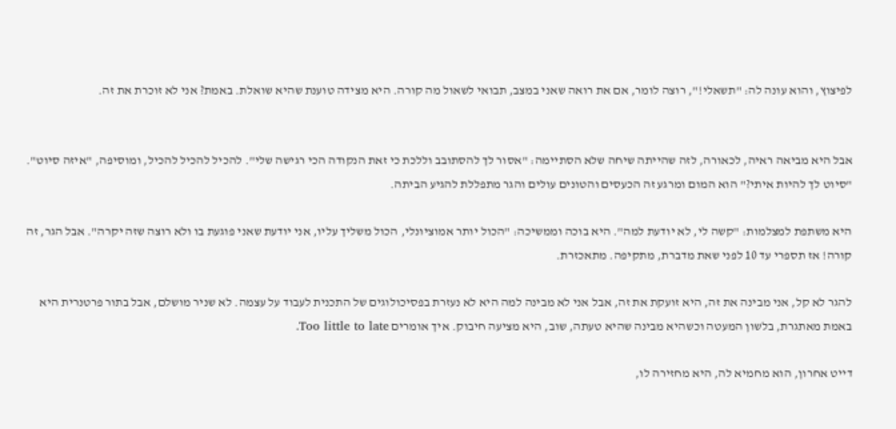לפיצוץ, והוא עונה לה: "תשאלי!", רוצה לומר, אם את רואה שאני במצב, תבואי לשאול מה קורה. היא מצידה טוענת שהיא שואלת. באמת? אני לא זוכרת את זה.


אבל היא מביאה ראיה, לכאורה, לזה שהייתה שיחה שלא הסתיימה: "אסור לך להסתובב וללכת כי זאת הנקודה הכי רגישה שלי". להכיל להכיל להכיל, ומוסיפה, "איזה סיוט". "סיוט לך להיות איתי?" הוא המום ומרגע זה הכעסים והטונים עולים והגר מתפללת להגיע הביתה.

היא משתפת למצלמות: "קשה לי, לא יודעת למה". היא בוכה וממשיכה: "הכול יותר אמוציונלי, הכול משליך עליו, אני יודעת שאני פוגעת בו ולא רוצה שזה יקרה". אבל הגר, זה קורה! אז תספרי עד 10 לפני שאת מדברת, מתקיפה. מתאכזרת.

להגר לא קל, אני מבינה את זה, היא זועקת את זה, אבל אני לא מבינה למה היא לא נעזרת בפסיכולוגים של התכנית לעבוד על עצמה. לא שניר מושלם, אבל בתור פרטנרית היא באמת מאתגרת, בלשון המעטה וכשהיא מבינה שהיא טעתה, שוב, היא מציעה חיבוק. איך אומרים Too little to late.

דייט אחרון, הוא מחמיא לה, היא מחזירה לו,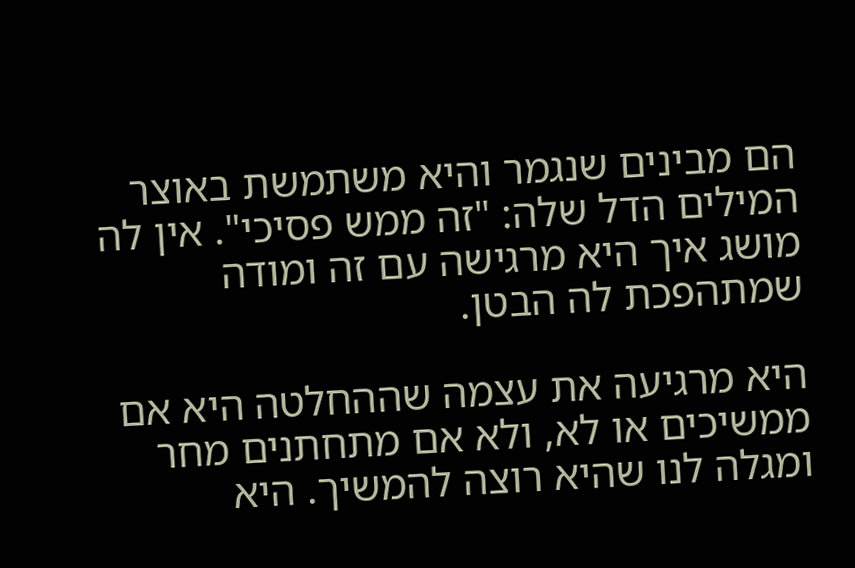הם מבינים שנגמר והיא משתמשת באוצר המילים הדל שלה: "זה ממש פסיכי". אין לה מושג איך היא מרגישה עם זה ומודה שמתהפכת לה הבטן.

היא מרגיעה את עצמה שההחלטה היא אם ממשיכים או לא, ולא אם מתחתנים מחר ומגלה לנו שהיא רוצה להמשיך. היא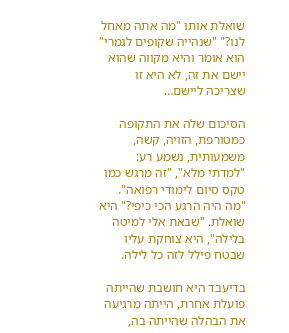שואלת אותו "מה אתה מאחל לנו?" "שנהייה שקופים לגמרי" הוא אומר והיא מקווה שהוא יישם את זה, לא היא זו שצריכה ליישם…

הסיכום שלה את התקופה כמטורפת, הזויה, קשה, משמעותית, נשמע רע: "למדתי מלא", "זה מרגש כמו טקס סיום לימודי רפואה". "מה היה הרגע הכי כיפי?" היא שואלת. "שבאת אלי למיטה בלילה", היא צוחקת עליו שבטח פילל לזה כל לילה.

בדיעבד היא חושבת שהייתה פועלת אחרת, הייתה מרגיעה את הבהלה שהייתה בה,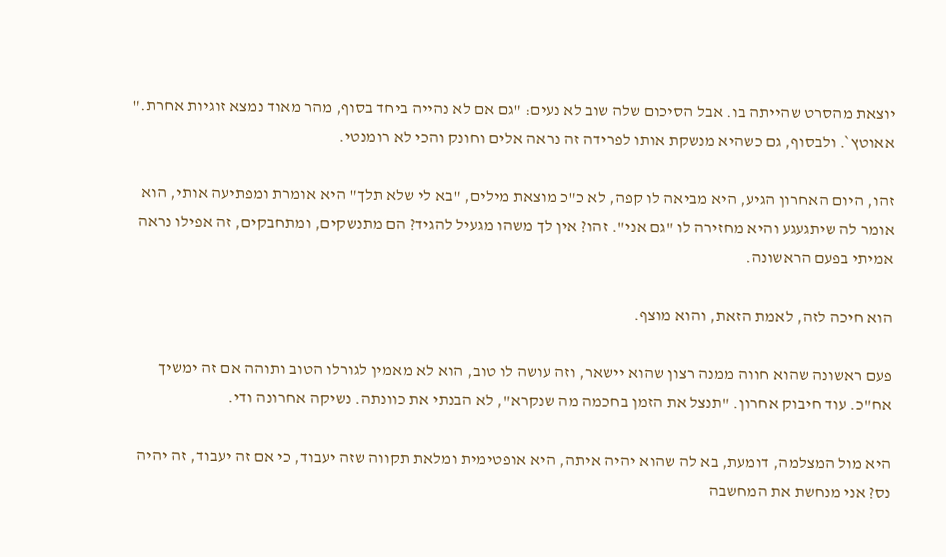יוצאת מהסרט שהייתה בו. אבל הסיכום שלה שוב לא נעים: "גם אם לא נהייה ביחד בסוף, מהר מאוד נמצא זוגיות אחרת." אאוטץ`. ולבסוף, גם כשהיא מנשקת אותו לפרידה זה נראה אלים וחונק והכי לא רומנטי.

זהו, היום האחרון הגיע, היא מביאה לו קפה, לא כ"כ מוצאת מילים, "בא לי שלא תלך" היא אומרת ומפתיעה אותי, הוא אומר לה שיתגעגע והיא מחזירה לו "גם אני". זהו? אין לך משהו מגעיל להגיד? הם מתנשקים, ומתחבקים, זה אפילו נראה אמיתי בפעם הראשונה.

הוא חיכה לזה, לאמת הזאת, והוא מוצף.

פעם ראשונה שהוא חווה ממנה רצון שהוא יישאר, וזה עושה לו טוב, הוא לא מאמין לגורלו הטוב ותוהה אם זה ימשיך אח"כ. עוד חיבוק אחרון. "תנצל את הזמן בחכמה מה שנקרא", לא הבנתי את כוונתה. נשיקה אחרונה ודי.

היא מול המצלמה, דומעת, בא לה שהוא יהיה איתה, היא אופטימית ומלאת תקווה שזה יעבוד, כי אם זה יעבוד, זה יהיה נס? אני מנחשת את המחשבה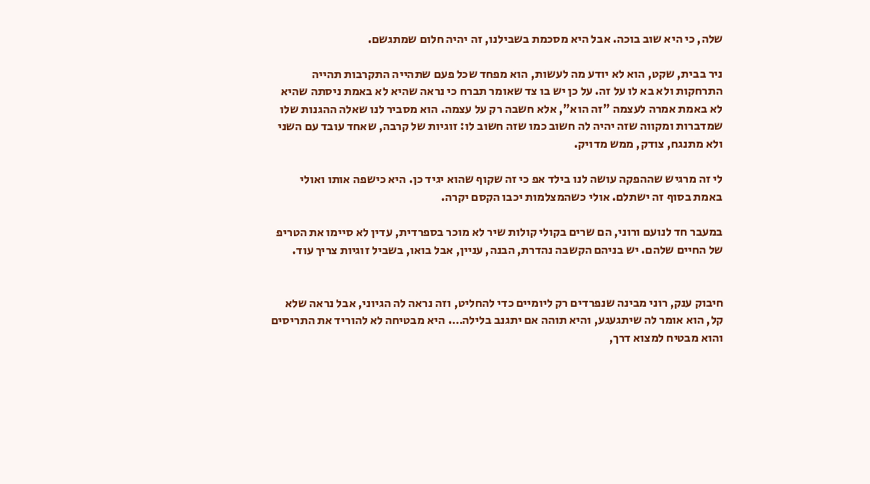שלה, כי היא שוב בוכה. אבל היא מסכמת בשבילנו, זה יהיה חלום שמתגשם.

ניר בבית, שקט, הוא לא יודע מה לעשות, הוא מפחד שכל פעם שתהייה התקרבות תהייה התרחקות ולא בא לו על זה. על כן יש בו צד שאומר תברח כי נראה שהיא לא באמת ניסתה שהיא לא באמת אמרה לעצמה "זה הוא", אלא חשבה רק על עצמה. הוא מסביר לנו שאלה ההגנות שלו שמדברות ומקווה שזה יהיה לה חשוב כמו שזה חשוב לו: זוגיות של קרבה, שאחד עובד עם השני ולא מתנגח, צודק, ממש מדויק.

לי זה מרגיש שההפקה עושה לנו בילד אפ כי זה שקוף שהוא יגיד כן. היא כישפה אותו ואולי באמת בסוף זה ישתלם. אולי כשהמצלמות יכבו הקסם יקרה.

במעבר חד לנועם ורוני, הם שרים בקולי קולות שיר לא מוכר בספרדית, עדין לא סיימו את הטריפ של החיים שלהם. יש בניהם הקשבה נהדרת, הבנה, עניין, אבל בואו, בשביל זוגיות צריך עוד.


חיבוק ענק, רוני מבינה שנפרדים רק ליומיים כדי להחליט, וזה נראה לה הגיוני, אבל נראה שלא קל, הוא אומר לה שיתגעגע, והיא תוהה אם יתגנב בלילה…. היא מבטיחה לא להוריד את התריסים והוא מבטיח למצוא דרך,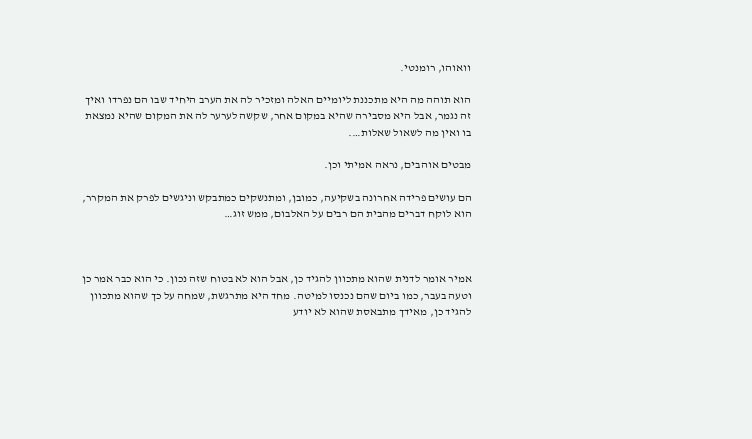וואוהו, רומנטי.

הוא תוהה מה היא מתכננת ליומיים האלה ומזכיר לה את הערב היחיד שבו הם נפרדו ואיך זה נגמר, אבל היא מסבירה שהיא במקום אחר, שקשה לערער לה את המקום שהיא נמצאת בו ואין מה לשאול שאלות….

מבטים אוהבים, נראה אמיתי וכן.

הם עושים פרידה אחרונה בשקיעה, כמובן, ומתנשקים כמתבקש וניגשים לפרק את המקרר, הוא לוקח דברים מהבית הם רבים על האלבום, ממש זוג…



אמיר אומר לדנית שהוא מתכוון להגיד כן, אבל הוא לא בטוח שזה נכון. כי הוא כבר אמר כן וטעה בעבר, כמו ביום שהם נכנסו למיטה. מחד היא מתרגשת, שמחה על כך שהוא מתכוון להגיד כן, מאידך מתבאסת שהוא לא יודע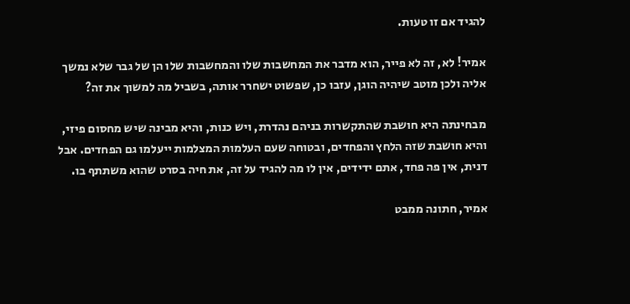להגיד אם זו טעות.

אמיר! לא, זה לא פייר, הוא מדבר את המחשבות שלו והמחשבות שלו הן של גבר שלא נמשך אליה ולכן מוטב שיהיה הוגן, עזבו כן, שפשוט ישחרר אותה, בשביל מה למשוך את זה?

מבחינתה היא חושבת שהתקשרות בניהם נהדרת, ויש כנות, והיא מבינה שיש מחסום פיזי, והיא חושבת שזה הלחץ והפחדים, ובטוחה שעם העלמות המצלמות ייעלמו גם הפחדים. אבל דנית, אין פה פחד, אתם ידידים, אין לו מה להגיד על זה, את חיה בסרט שהוא משתתף בו.

אמיר, חתונה ממבט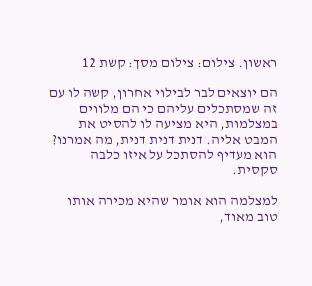ראשון. צילום: צילום מסך: קשת 12

הם יוצאים לבר לבילוי אחרון, קשה לו עם זה שמסתכלים עליהם כי הם מלווים במצלמות, היא מציעה לו להסיט את המבט אליה. דנית דנית דנית, מה אמרנו? הוא מעדיף להסתכל על איזו כלבה סקסית.

למצלמה הוא אומר שהיא מכירה אותו טוב מאוד,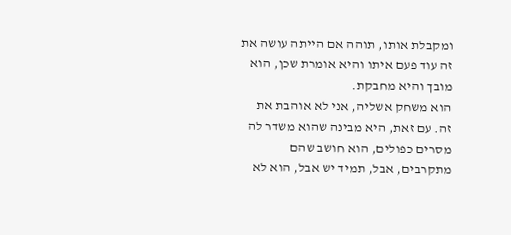ומקבלת אותו, תוהה אם הייתה עושה את זה עוד פעם איתו והיא אומרת שכן, הוא מובך והיא מחבקת.
הוא משחק אשליה, אני לא אוהבת את זה. עם זאת, היא מבינה שהוא משדר לה מסרים כפולים, הוא חושב שהם מתקרבים, אבל, תמיד יש אבל, הוא לא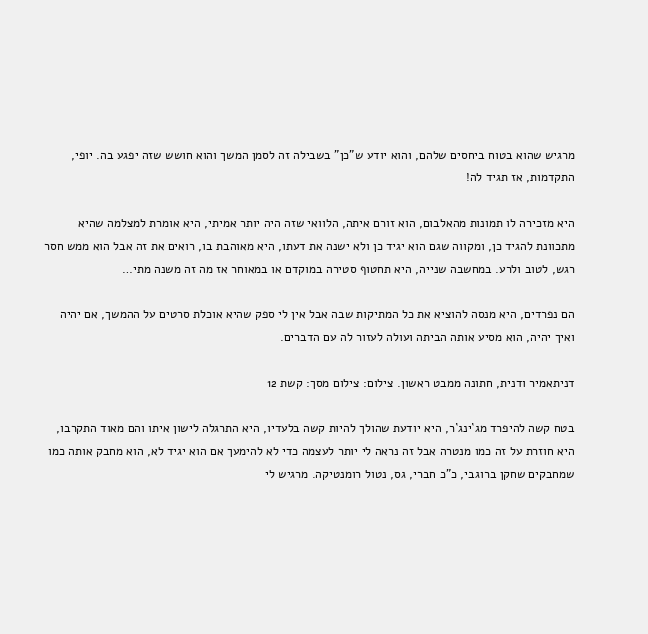מרגיש שהוא בטוח ביחסים שלהם, והוא יודע ש"כן" בשבילה זה לסמן המשך והוא חושש שזה יפגע בה. יופי, התקדמות, אז תגיד לה!

היא מזכירה לו תמונות מהאלבום, הוא זורם איתה, הלוואי שזה היה יותר אמיתי, היא אומרת למצלמה שהיא מתכוונת להגיד כן, ומקווה שגם הוא יגיד כן ולא ישנה את דעתו, היא מאוהבת בו, רואים את זה אבל הוא ממש חסר רגש, לטוב ולרע. במחשבה שנייה, היא תחטוף סטירה במוקדם או במאוחר אז מה זה משנה מתי…

הם נפרדים, היא מנסה להוציא את כל המתיקות שבה אבל אין לי ספק שהיא אוכלת סרטים על ההמשך, אם יהיה ואיך יהיה, הוא מסיע אותה הביתה ועולה לעזור לה עם הדברים.

דניתאמיר ודנית, חתונה ממבט ראשון. צילום: צילום מסך: קשת 12

בטח קשה להיפרד מג`ינג`ר, היא יודעת שהולך להיות קשה בלעדיו, היא התרגלה לישון איתו והם מאוד התקרבו, היא חוזרת על זה כמו מנטרה אבל זה נראה לי יותר לעצמה כדי לא להימעך אם הוא יגיד לא, הוא מחבק אותה כמו שמחבקים שחקן ברוגבי, כ"כ חברי, גס, נטול רומנטיקה. מרגיש לי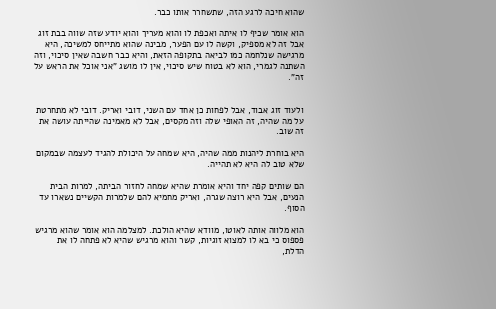שהוא חיכה לרגע הזה, שתשחרר אותו כבר.

הוא אומר שכיף לו איתה ואכפת לו והוא מעריך והוא יודע שזה שווה בבת זוג אבל זה לא מספיק, וקשה לו עם הפער, מבינה שהוא מתייחס למשיכה, היא מרגישה שנלחמה כמו לביאה בתקופה הזאת, והיא כבר חשבה שאין סיכוי, וזה השתנה לגמרי, הוא לא בטוח שיש סיכוי, אין לו מושג "אני אוכל את הראש על זה".


ולעוד זוג אבוד, אבל לפחות כן אחד עם השני, דובי ואריק. דובי לא מתחרטת על מה שהיה, זה האופי שלה וזה מקסים, אבל לא מאמינה שהייתה עושה את זה שוב.

היא בוחרת ליהנות ממה שהיה, היא שמחה על היכולת להגיד לעצמה שבמקום שלא טוב לה היא לא תהייה.

הם שותים קפה יחד והיא אומרת שהיא שמחה לחזור הביתה, למרות הבית הנעים, אבל היא רוצה שגרה, ואריק מחמיא להם שלמרות הקשיים נשארו עד הסוף.

הוא מלווה אותה לאוטו, מוודא שהיא הולכת. למצלמה הוא אומר שהוא מרגיש פספוס כי בא לו למצוא זוגיות, קשר והוא מרגיש שהיא לא פתחה לו את הדלת,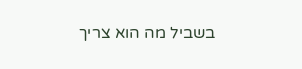בשביל מה הוא צריך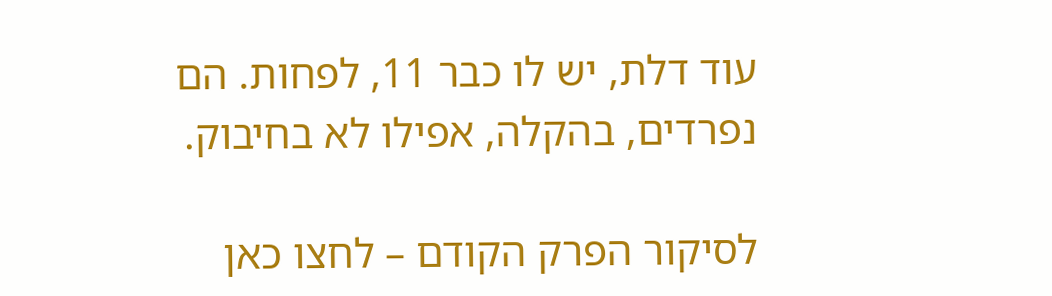עוד דלת, יש לו כבר 11, לפחות. הם נפרדים, בהקלה, אפילו לא בחיבוק.

לסיקור הפרק הקודם – לחצו כאן